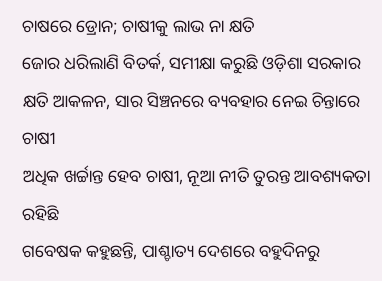ଚାଷରେ ଡ୍ରୋନ; ଚାଷୀକୁ ଲାଭ ନା କ୍ଷତି
ଜୋର ଧରିଲାଣି ବିତର୍କ, ସମୀକ୍ଷା କରୁଛି ଓଡ଼ିଶା ସରକାର
କ୍ଷତି ଆକଳନ, ସାର ସିଞ୍ଚନରେ ବ୍ୟବହାର ନେଇ ଚିନ୍ତାରେ ଚାଷୀ
ଅଧିକ ଖର୍ଚ୍ଚାନ୍ତ ହେବ ଚାଷୀ, ନୂଆ ନୀତି ତୁରନ୍ତ ଆବଶ୍ୟକତା ରହିଛି
ଗବେଷକ କହୁଛନ୍ତି, ପାଶ୍ଚାତ୍ୟ ଦେଶରେ ବହୁଦିନରୁ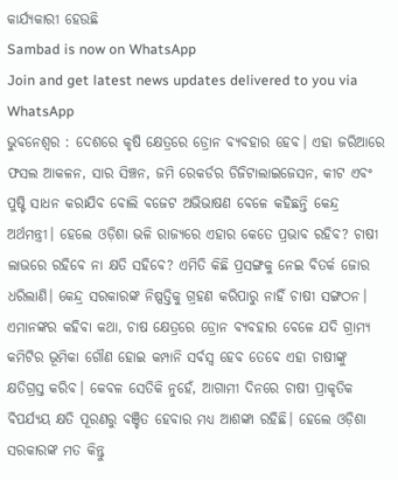କାର୍ଯ୍ୟକାରୀ ହେଉଛି
Sambad is now on WhatsApp
Join and get latest news updates delivered to you via WhatsApp
ଭୁବନେଶ୍ବର : ଦେଶରେ କୃଷି କ୍ଷେତ୍ରରେ ଡ୍ରୋନ ବ୍ୟବହାର ହେବ। ଏହା ଜରିଆରେ ଫସଲ ଆକଳନ, ସାର ସିଞ୍ଚନ, ଜମି ରେକର୍ଡର ଡିଜିଟାଲାଇଜେସନ, କୀଟ ଏବଂ ପୁଷ୍ଟି ସାଧନ କରାଯିବ ବୋଲି ବଜେଟ ଅଭିଭାଷଣ ବେଳେ କହିଛନ୍ତି କେନ୍ଦ୍ର ଅର୍ଥମନ୍ତ୍ରୀ। ହେଲେ ଓଡ଼ିଶା ଭଳି ରାଜ୍ୟରେ ଏହାର କେତେ ପ୍ରଭାବ ରହିବ? ଚାଷୀ ଲାଭରେ ରହିବେ ନା କ୍ଷତି ସହିବେ? ଏମିତି କିଛି ପ୍ରସଙ୍ଗକୁ ନେଇ ବିତର୍କ ଜୋର ଧରିଲାଣି। କେନ୍ଦ୍ର ସରକାରଙ୍କ ନିଷ୍ପତ୍ତିକୁ ଗ୍ରହଣ କରିପାରୁ ନାହିଁ ଚାଷୀ ସଙ୍ଗଠନ। ଏମାନଙ୍କର କହିବା କଥା, ଚାଷ କ୍ଷେତ୍ରରେ ଡ୍ରୋନ ବ୍ୟବହାର ବେଳେ ଯଦି ଗ୍ରାମ୍ୟ କମିଟିର ଭୂମିକା ଗୌଣ ହୋଇ କମ୍ପାନି ସର୍ବସ୍ବ ହେବ ତେବେ ଏହା ଚାଷୀଙ୍କୁ କ୍ଷତିଗ୍ରସ୍ତ କରିବ। କେବଳ ସେତିକି ନୁହେଁ, ଆଗାମୀ ଦିନରେ ଚାଷୀ ପ୍ରାକୃତିକ ବିପର୍ଯ୍ୟୟ କ୍ଷତି ପୂରଣରୁ ବଞ୍ଚିତ ହେବାର ମଧ୍ୟ ଆଶଙ୍କା ରହିଛି। ହେଲେ ଓଡ଼ିଶା ସରକାରଙ୍କ ମତ କିନ୍ତୁ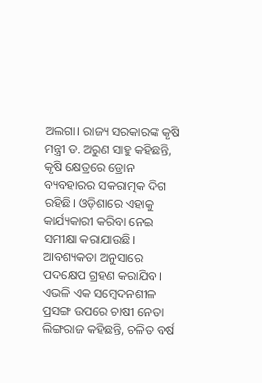ଅଲଗା। ରାଜ୍ୟ ସରକାରଙ୍କ କୃଷି ମନ୍ତ୍ରୀ ଡ. ଅରୁଣ ସାହୁ କହିଛନ୍ତି, କୃଷି କ୍ଷେତ୍ରରେ ଡ୍ରୋନ ବ୍ୟବହାରର ସକରାତ୍ମକ ଦିଗ ରହିଛି। ଓଡ଼ିଶାରେ ଏହାକୁ କାର୍ଯ୍ୟକାରୀ କରିବା ନେଇ ସମୀକ୍ଷା କରାଯାଉଛି। ଆବଶ୍ୟକତା ଅନୁସାରେ ପଦକ୍ଷେପ ଗ୍ରହଣ କରାଯିବ।
ଏଭଳି ଏକ ସମ୍ବେଦନଶୀଳ ପ୍ରସଙ୍ଗ ଉପରେ ଚାଷୀ ନେତା ଲିଙ୍ଗରାଜ କହିଛନ୍ତି, ଚଳିତ ବର୍ଷ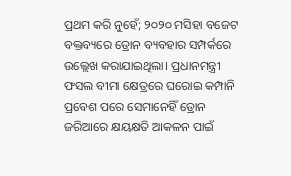ପ୍ରଥମ କରି ନୁହେଁ; ୨୦୨୦ ମସିହା ବଜେଟ ବକ୍ତବ୍ୟରେ ଡ୍ରୋନ ବ୍ୟବହାର ସମ୍ପର୍କରେ ଉଲ୍ଲେଖ କରାଯାଇଥିଲା। ପ୍ରଧାନମନ୍ତ୍ରୀ ଫସଲ ବୀମା କ୍ଷେତ୍ରରେ ଘରୋଇ କମ୍ପାନି ପ୍ରବେଶ ପରେ ସେମାନେହିଁ ଡ୍ରୋନ ଜରିଆରେ କ୍ଷୟକ୍ଷତି ଆକଳନ ପାଇଁ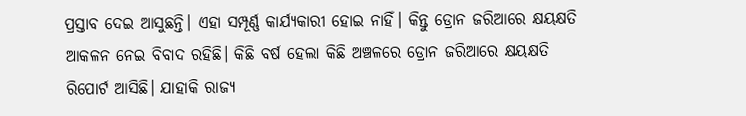ପ୍ରସ୍ତାବ ଦେଇ ଆସୁଛନ୍ତି। ଏହା ସମ୍ପୂର୍ଣ୍ଣ କାର୍ଯ୍ୟକାରୀ ହୋଇ ନାହିଁ। କିନ୍ତୁ ଡ୍ରୋନ ଜରିଆରେ କ୍ଷୟକ୍ଷତି ଆକଳନ ନେଇ ବିବାଦ ରହିଛି। କିଛି ବର୍ଷ ହେଲା କିଛି ଅଞ୍ଚଳରେ ଡ୍ରୋନ ଜରିଆରେ କ୍ଷୟକ୍ଷତି ରିପୋର୍ଟ ଆସିଛି। ଯାହାକି ରାଜ୍ୟ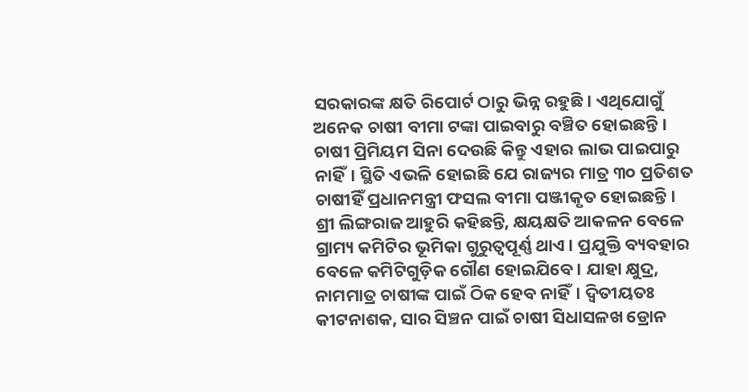ସରକାରଙ୍କ କ୍ଷତି ରିପୋର୍ଟ ଠାରୁ ଭିନ୍ନ ରହୁଛି। ଏଥିଯୋଗୁଁ ଅନେକ ଚାଷୀ ବୀମା ଟଙ୍କା ପାଇବାରୁ ବଞ୍ଚିତ ହୋଇଛନ୍ତି। ଚାଷୀ ପ୍ରିମିୟମ ସିନା ଦେଉଛି କିନ୍ତୁ ଏହାର ଲାଭ ପାଇପାରୁ ନାହିଁ। ସ୍ଥିତି ଏଭଳି ହୋଇଛି ଯେ ରାଜ୍ୟର ମାତ୍ର ୩୦ ପ୍ରତିଶତ ଚାଷୀହିଁ ପ୍ରଧାନମନ୍ତ୍ରୀ ଫସଲ ବୀମା ପଞ୍ଜୀକୃତ ହୋଇଛନ୍ତି।
ଶ୍ରୀ ଲିଙ୍ଗରାଜ ଆହୁରି କହିଛନ୍ତି, କ୍ଷୟକ୍ଷତି ଆକଳନ ବେଳେ ଗ୍ରାମ୍ୟ କମିଟିର ଭୂମିକା ଗୁରୁତ୍ବପୂର୍ଣ୍ଣ ଥାଏ। ପ୍ରଯୁକ୍ତି ବ୍ୟବହାର ବେଳେ କମିଟିଗୁଡ଼ିକ ଗୌଣ ହୋଇଯିବେ। ଯାହା କ୍ଷୁଦ୍ର, ନାମମାତ୍ର ଚାଷୀଙ୍କ ପାଇଁ ଠିକ ହେବ ନାହିଁ। ଦ୍ବିତୀୟତଃ କୀଟନାଶକ, ସାର ସିଞ୍ଚନ ପାଇଁ ଚାଷୀ ସିଧାସଳଖ ଡ୍ରୋନ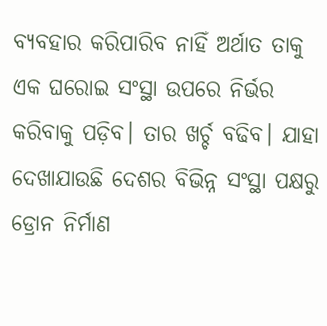ବ୍ୟବହାର କରିପାରିବ ନାହିଁ ଅର୍ଥାତ ତାକୁ ଏକ ଘରୋଇ ସଂସ୍ଥା ଉପରେ ନିର୍ଭର କରିବାକୁ ପଡ଼ିବ। ତାର ଖର୍ଚ୍ଚ ବଢିବ। ଯାହା ଦେଖାଯାଉଛି ଦେଶର ବିଭିନ୍ନ ସଂସ୍ଥା ପକ୍ଷରୁ ଡ୍ରୋନ ନିର୍ମାଣ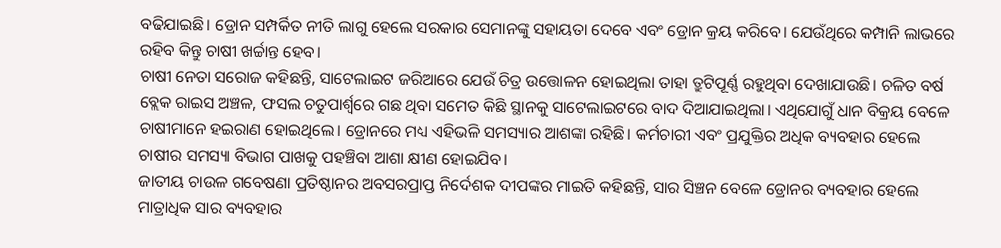ବଢିଯାଇଛି। ଡ୍ରୋନ ସମ୍ପର୍କିତ ନୀତି ଲାଗୁ ହେଲେ ସରକାର ସେମାନଙ୍କୁ ସହାୟତା ଦେବେ ଏବଂ ଡ୍ରୋନ କ୍ରୟ କରିବେ। ଯେଉଁଥିରେ କମ୍ପାନି ଲାଭରେ ରହିବ କିନ୍ତୁ ଚାଷୀ ଖର୍ଚ୍ଚାନ୍ତ ହେବ।
ଚାଷୀ ନେତା ସରୋଜ କହିଛନ୍ତି, ସାଟେଲାଇଟ ଜରିଆରେ ଯେଉଁ ଚିତ୍ର ଉତ୍ତୋଳନ ହୋଇଥିଲା ତାହା ତ୍ରୁଟିପୂର୍ଣ୍ଣ ରହୁଥିବା ଦେଖାଯାଉଛି। ଚଳିତ ବର୍ଷ ବ୍ଲେକ ରାଇସ ଅଞ୍ଚଳ, ଫସଲ ଚତୁପାର୍ଶ୍ବରେ ଗଛ ଥିବା ସମେତ କିଛି ସ୍ଥାନକୁ ସାଟେଲାଇଟରେ ବାଦ ଦିଆଯାଇଥିଲା। ଏଥିଯୋଗୁଁ ଧାନ ବିକ୍ରୟ ବେଳେ ଚାଷୀମାନେ ହଇରାଣ ହୋଇଥିଲେ। ଡ୍ରୋନରେ ମଧ୍ୟ ଏହିଭଳି ସମସ୍ୟାର ଆଶଙ୍କା ରହିଛି। କର୍ମଚାରୀ ଏବଂ ପ୍ରଯୁକ୍ତିର ଅଧିକ ବ୍ୟବହାର ହେଲେ ଚାଷୀର ସମସ୍ୟା ବିଭାଗ ପାଖକୁ ପହଞ୍ଚିବା ଆଶା କ୍ଷୀଣ ହୋଇଯିବ।
ଜାତୀୟ ଚାଉଳ ଗବେଷଣା ପ୍ରତିଷ୍ଠାନର ଅବସରପ୍ରାପ୍ତ ନିର୍ଦେଶକ ଦୀପଙ୍କର ମାଇତି କହିଛନ୍ତି, ସାର ସିଞ୍ଚନ ବେଳେ ଡ୍ରୋନର ବ୍ୟବହାର ହେଲେ ମାତ୍ରାଧିକ ସାର ବ୍ୟବହାର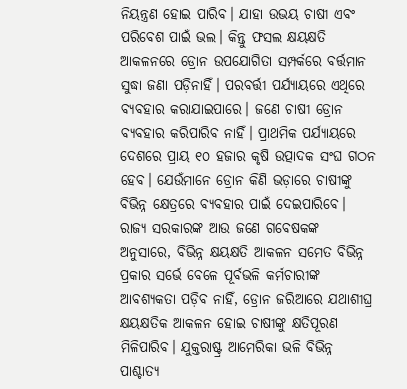ନିୟନ୍ତ୍ରଣ ହୋଇ ପାରିବ। ଯାହା ଉଭୟ ଚାଷୀ ଏବଂ ପରିବେଶ ପାଇଁ ଭଲ। କିନ୍ତୁ ଫସଲ କ୍ଷୟକ୍ଷତି ଆକଳନରେ ଡ୍ରୋନ ଉପଯୋଗିତା ସମ୍ପର୍କରେ ବର୍ତ୍ତମାନ ସୁଦ୍ଧା ଜଣା ପଡ଼ିନାହିଁ। ପରବର୍ତ୍ତୀ ପର୍ଯ୍ୟାୟରେ ଏଥିରେ ବ୍ୟବହାର କରାଯାଇପାରେ। ଜଣେ ଚାଷୀ ଡ୍ରୋନ ବ୍ୟବହାର କରିପାରିବ ନାହିଁ। ପ୍ରାଥମିକ ପର୍ଯ୍ୟାୟରେ ଦେଶରେ ପ୍ରାୟ ୧୦ ହଜାର କୃଷି ଉତ୍ପାଦକ ସଂଘ ଗଠନ ହେବ। ଯେଉଁମାନେ ଡ୍ରୋନ କିଣି ଭଡ଼ାରେ ଚାଷୀଙ୍କୁ ବିଭିନ୍ନ କ୍ଷେତ୍ରରେ ବ୍ୟବହାର ପାଇଁ ଦେଇପାରିବେ।
ରାଜ୍ୟ ସରକାରଙ୍କ ଆଉ ଜଣେ ଗବେଷକଙ୍କ ଅନୁସାରେ, ବିଭିନ୍ନ କ୍ଷୟକ୍ଷତି ଆକଳନ ସମେତ ବିଭିନ୍ନ ପ୍ରକାର ସର୍ଭେ ବେଳେ ପୂର୍ବଭଳି କର୍ମଚାରୀଙ୍କ ଆବଶ୍ୟକତା ପଡ଼ିବ ନାହିଁ, ଡ୍ରୋନ ଜରିଆରେ ଯଥାଶୀଘ୍ର କ୍ଷୟକ୍ଷତିକ ଆକଳନ ହୋଇ ଚାଷୀଙ୍କୁ କ୍ଷତିପୂରଣ ମିଳିପାରିବ। ଯୁକ୍ତରାଷ୍ଟ୍ର ଆମେରିକା ଭଳି ବିଭିନ୍ନ ପାଶ୍ଚାତ୍ୟ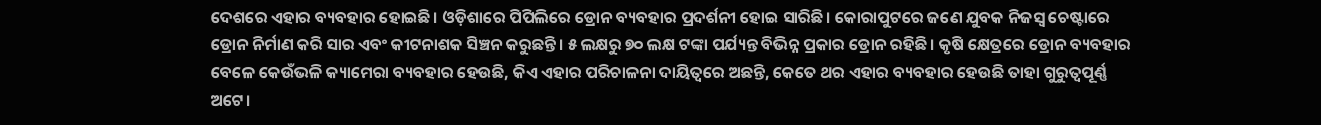ଦେଶରେ ଏହାର ବ୍ୟବହାର ହୋଇଛି। ଓଡ଼ିଶାରେ ପିପିଲିରେ ଡ୍ରୋନ ବ୍ୟବହାର ପ୍ରଦର୍ଶନୀ ହୋଇ ସାରିଛି। କୋରାପୁଟରେ ଜଣେ ଯୁବକ ନିଜସ୍ବ ଚେଷ୍ଟାରେ ଡ୍ରୋନ ନିର୍ମାଣ କରି ସାର ଏବଂ କୀଟନାଶକ ସିଞ୍ଚନ କରୁଛନ୍ତି। ୫ ଲକ୍ଷରୁ ୭୦ ଲକ୍ଷ ଟଙ୍କା ପର୍ଯ୍ୟନ୍ତ ବିଭିନ୍ନ ପ୍ରକାର ଡ୍ରୋନ ରହିଛି। କୃଷି କ୍ଷେତ୍ରରେ ଡ୍ରୋନ ବ୍ୟବହାର ବେଳେ କେଉଁଭଳି କ୍ୟାମେରା ବ୍ୟବହାର ହେଉଛି, କିଏ ଏହାର ପରିଚାଳନା ଦାୟିତ୍ବରେ ଅଛନ୍ତି, କେତେ ଥର ଏହାର ବ୍ୟବହାର ହେଉଛି ତାହା ଗୁରୁତ୍ବପୂର୍ଣ୍ଣ ଅଟେ।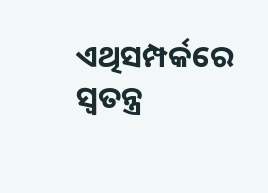ଏଥିସମ୍ପର୍କରେ ସ୍ବତନ୍ତ୍ର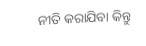ନୀତି କରାଯିବା କିନ୍ତୁ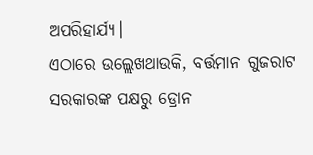ଅପରିହାର୍ଯ୍ୟ।
ଏଠାରେ ଉଲ୍ଲେଖଥାଉକି, ବର୍ତ୍ତମାନ ଗୁଜରାଟ ସରକାରଙ୍କ ପକ୍ଷରୁ ଡ୍ରୋନ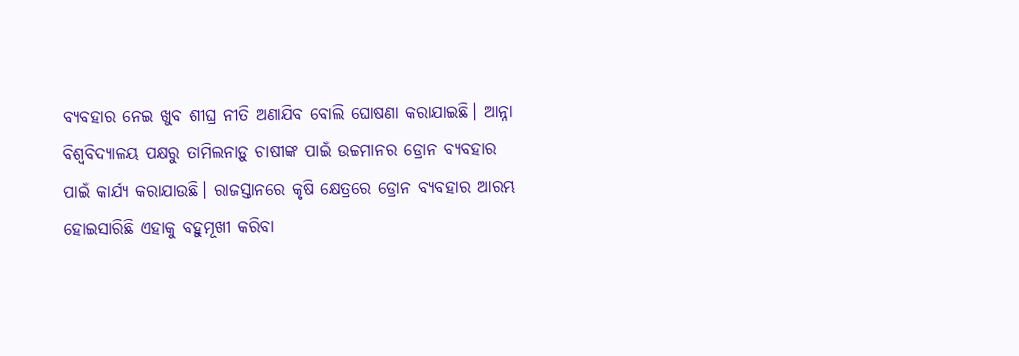ବ୍ୟବହାର ନେଇ ଖୁବ ଶୀଘ୍ର ନୀତି ଅଣାଯିବ ବୋଲି ଘୋଷଣା କରାଯାଇଛି। ଆନ୍ନା ବିଶ୍ବବିଦ୍ୟାଳୟ ପକ୍ଷରୁ ତାମିଲନାଡ଼ୁ ଚାଷୀଙ୍କ ପାଇଁ ଉଚ୍ଚମାନର ଡ୍ରୋନ ବ୍ୟବହାର ପାଇଁ କାର୍ଯ୍ୟ କରାଯାଉଛି। ରାଜସ୍ତାନରେ କୃଷି କ୍ଷେତ୍ରରେ ଡ୍ରୋନ ବ୍ୟବହାର ଆରମ୍ଭ ହୋଇସାରିଛି ଏହାକୁ ବହୁମୂଖୀ କରିବା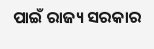ପାଇଁ ରାଜ୍ୟ ସରକାର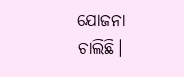ଯୋଜନା ଚାଲିଛି।